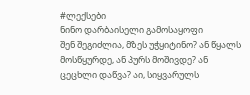#ლექსები
ნინო დარბაისელი გამოსაყოფი
შენ შეგიძლია, მზეს უჭყიტინო? ან წყალს მოსწყურდე, ან პურს მოშივდე? ან ცეცხლი დაწვა? აი, სიყვარულს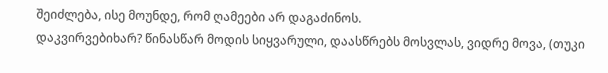შეიძლება, ისე მოუნდე, რომ ღამეები არ დაგაძინოს.
დაკვირვებიხარ? წინასწარ მოდის სიყვარული, დაასწრებს მოსვლას, ვიდრე მოვა, (თუკი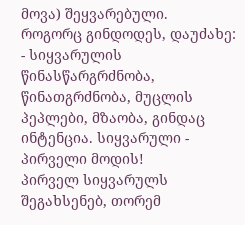მოვა) შეყვარებული.
როგორც გინდოდეს, დაუძახე: - სიყვარულის წინასწარგრძნობა, წინათგრძნობა, მუცლის პეპლები, მზაობა, გინდაც ინტენცია. სიყვარული - პირველი მოდის!
პირველ სიყვარულს შეგახსენებ, თორემ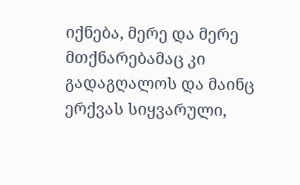იქნება, მერე და მერე მთქნარებამაც კი გადაგღალოს და მაინც ერქვას სიყვარული,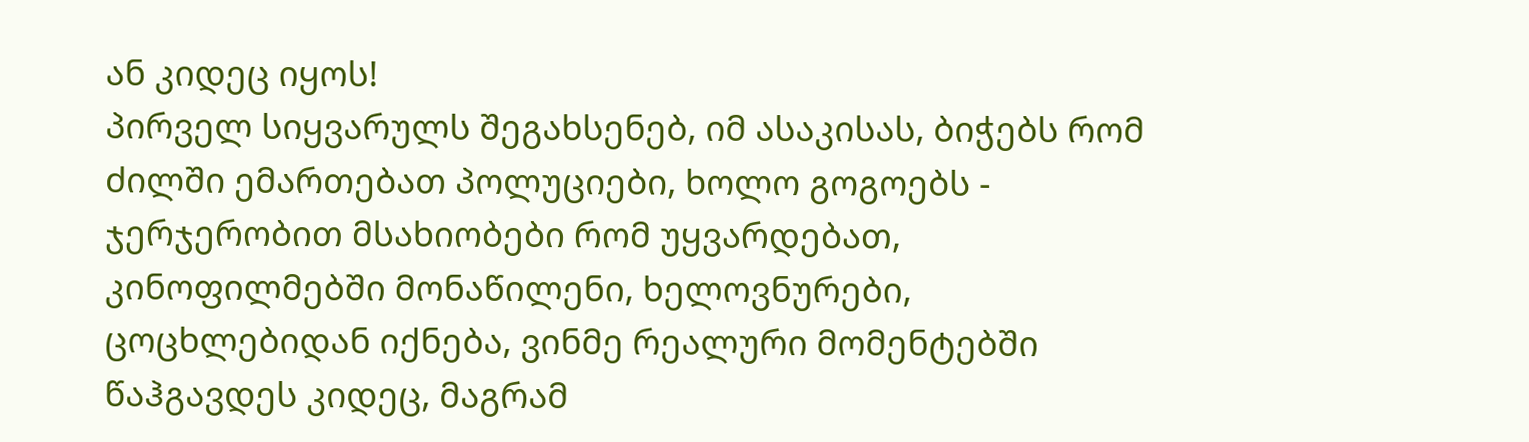ან კიდეც იყოს!
პირველ სიყვარულს შეგახსენებ, იმ ასაკისას, ბიჭებს რომ ძილში ემართებათ პოლუციები, ხოლო გოგოებს - ჯერჯერობით მსახიობები რომ უყვარდებათ, კინოფილმებში მონაწილენი, ხელოვნურები, ცოცხლებიდან იქნება, ვინმე რეალური მომენტებში წაჰგავდეს კიდეც, მაგრამ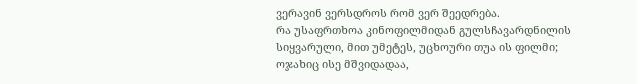ვერავინ ვერსდროს რომ ვერ შეედრება.
რა უსაფრთხოა კინოფილმიდან გულსჩავარდნილის სიყვარული, მით უმეტეს, უცხოური თუა ის ფილმი; ოჯახიც ისე მშვიდადაა,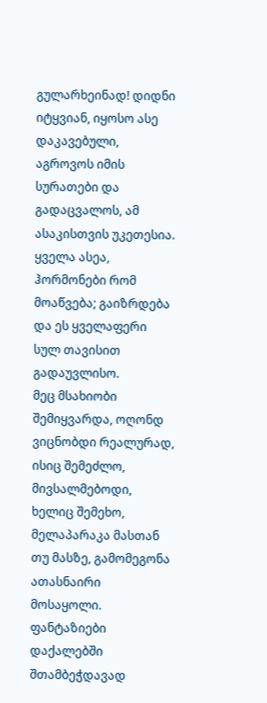გულარხეინად! დიდნი იტყვიან, იყოსო ასე დაკავებული, აგროვოს იმის სურათები და გადაცვალოს, ამ ასაკისთვის უკეთესია. ყველა ასეა, ჰორმონები რომ მოაწვება; გაიზრდება და ეს ყველაფერი სულ თავისით გადაუვლისო.
მეც მსახიობი შემიყვარდა, ოღონდ ვიცნობდი რეალურად, ისიც შემეძლო, მივსალმებოდი, ხელიც შემეხო, მელაპარაკა მასთან თუ მასზე, გამომეგონა ათასნაირი მოსაყოლი. ფანტაზიები დაქალებში შთამბეჭდავად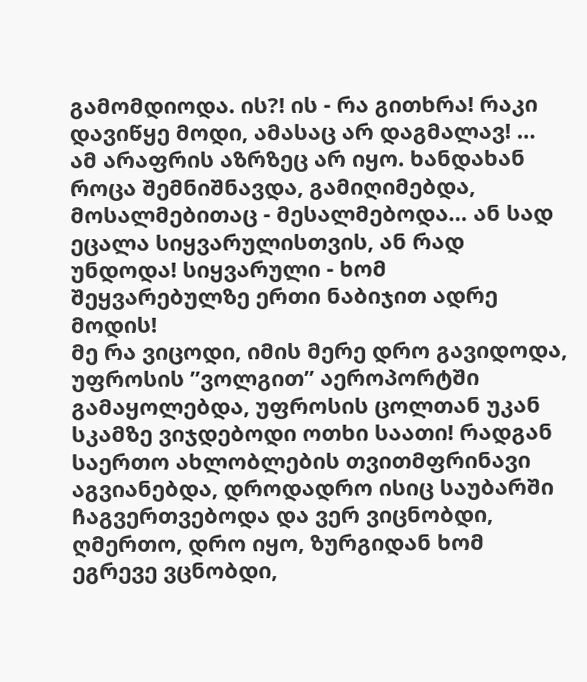გამომდიოდა. ის?! ის - რა გითხრა! რაკი დავიწყე მოდი, ამასაც არ დაგმალავ! … ამ არაფრის აზრზეც არ იყო. ხანდახან როცა შემნიშნავდა, გამიღიმებდა, მოსალმებითაც - მესალმებოდა… ან სად ეცალა სიყვარულისთვის, ან რად უნდოდა! სიყვარული - ხომ შეყვარებულზე ერთი ნაბიჯით ადრე მოდის!
მე რა ვიცოდი, იმის მერე დრო გავიდოდა, უფროსის ”ვოლგით” აეროპორტში გამაყოლებდა, უფროსის ცოლთან უკან სკამზე ვიჯდებოდი ოთხი საათი! რადგან საერთო ახლობლების თვითმფრინავი აგვიანებდა, დროდადრო ისიც საუბარში ჩაგვერთვებოდა და ვერ ვიცნობდი, ღმერთო, დრო იყო, ზურგიდან ხომ ეგრევე ვცნობდი,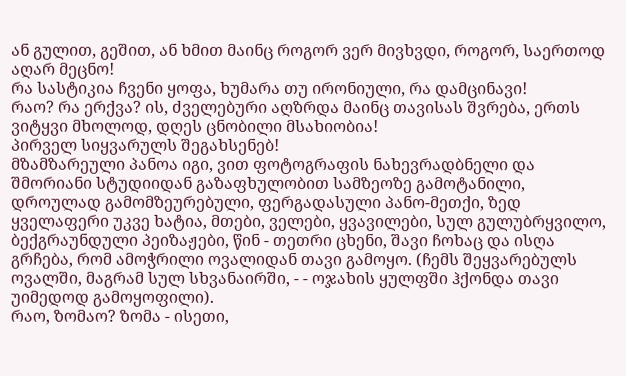ან გულით, გეშით, ან ხმით მაინც როგორ ვერ მივხვდი, როგორ, საერთოდ აღარ მეცნო!
რა სასტიკია ჩვენი ყოფა, ხუმარა თუ ირონიული, რა დამცინავი!
რაო? რა ერქვა? ის, ძველებური აღზრდა მაინც თავისას შვრება, ერთს ვიტყვი მხოლოდ, დღეს ცნობილი მსახიობია!
პირველ სიყვარულს შეგახსენებ!
მზამზარეული პანოა იგი, ვით ფოტოგრაფის ნახევრადბნელი და შმორიანი სტუდიიდან გაზაფხულობით სამზეოზე გამოტანილი, დროულად გამომზეურებული, ფერგადასული პანო-მეთქი, ზედ ყველაფერი უკვე ხატია, მთები, ველები, ყვავილები, სულ გულუბრყვილო, ბექგრაუნდული პეიზაჟები, წინ - თეთრი ცხენი, შავი ჩოხაც და ისღა გრჩება, რომ ამოჭრილი ოვალიდან თავი გამოყო. (ჩემს შეყვარებულს ოვალში, მაგრამ სულ სხვანაირში, - - ოჯახის ყულფში ჰქონდა თავი უიმედოდ გამოყოფილი).
რაო, ზომაო? ზომა - ისეთი,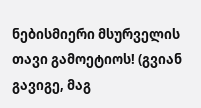ნებისმიერი მსურველის თავი გამოეტიოს! (გვიან გავიგე, მაგ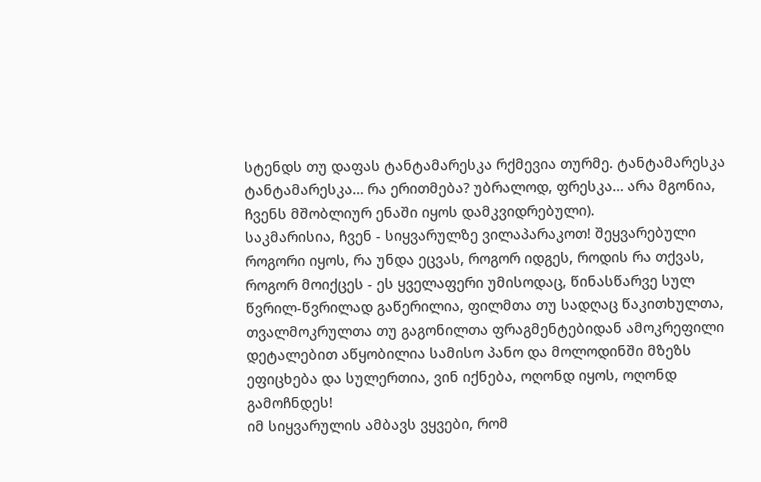სტენდს თუ დაფას ტანტამარესკა რქმევია თურმე. ტანტამარესკა ტანტამარესკა… რა ერითმება? უბრალოდ, ფრესკა… არა მგონია, ჩვენს მშობლიურ ენაში იყოს დამკვიდრებული).
საკმარისია, ჩვენ - სიყვარულზე ვილაპარაკოთ! შეყვარებული როგორი იყოს, რა უნდა ეცვას, როგორ იდგეს, როდის რა თქვას, როგორ მოიქცეს - ეს ყველაფერი უმისოდაც, წინასწარვე სულ წვრილ-წვრილად გაწერილია, ფილმთა თუ სადღაც წაკითხულთა, თვალმოკრულთა თუ გაგონილთა ფრაგმენტებიდან ამოკრეფილი დეტალებით აწყობილია სამისო პანო და მოლოდინში მზეზს ეფიცხება და სულერთია, ვინ იქნება, ოღონდ იყოს, ოღონდ გამოჩნდეს!
იმ სიყვარულის ამბავს ვყვები, რომ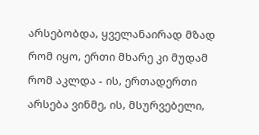არსებობდა, ყველანაირად მზად რომ იყო, ერთი მხარე კი მუდამ რომ აკლდა - ის, ერთადერთი არსება ვინმე, ის, მსურვებელი,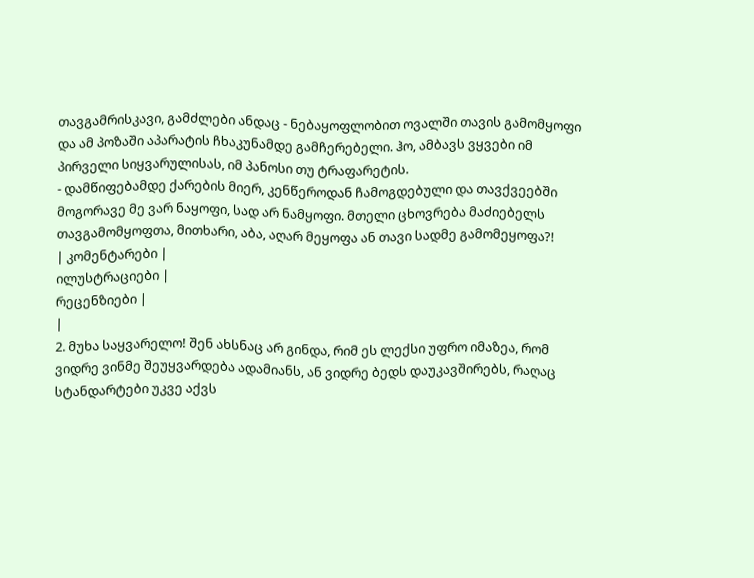თავგამრისკავი, გამძლები ანდაც - ნებაყოფლობით ოვალში თავის გამომყოფი და ამ პოზაში აპარატის ჩხაკუნამდე გამჩერებელი. ჰო, ამბავს ვყვები იმ პირველი სიყვარულისას, იმ პანოსი თუ ტრაფარეტის.
- დამწიფებამდე ქარების მიერ, კენწეროდან ჩამოგდებული და თავქვეებში მოგორავე მე ვარ ნაყოფი, სად არ ნამყოფი. მთელი ცხოვრება მაძიებელს თავგამომყოფთა, მითხარი, აბა, აღარ მეყოფა ან თავი სადმე გამომეყოფა?!
| კომენტარები |
ილუსტრაციები |
რეცენზიები |
|
2. მუხა საყვარელო! შენ ახსნაც არ გინდა, რიმ ეს ლექსი უფრო იმაზეა, რომ ვიდრე ვინმე შეუყვარდება ადამიანს, ან ვიდრე ბედს დაუკავშირებს, რაღაც სტანდარტები უკვე აქვს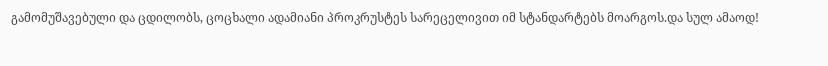გამომუშავებული და ცდილობს, ცოცხალი ადამიანი პროკრუსტეს სარეცელივით იმ სტანდარტებს მოარგოს.და სულ ამაოდ!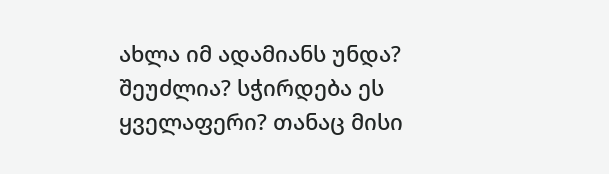ახლა იმ ადამიანს უნდა? შეუძლია? სჭირდება ეს ყველაფერი? თანაც მისი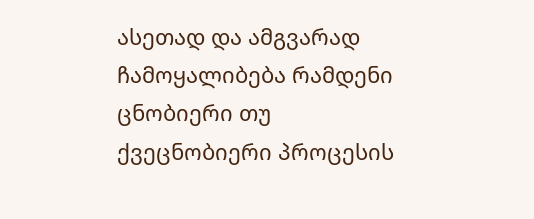ასეთად და ამგვარად ჩამოყალიბება რამდენი ცნობიერი თუ ქვეცნობიერი პროცესის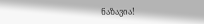ნაზავია!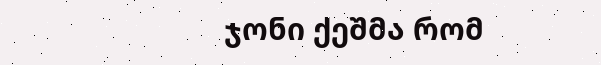ჯონი ქეშმა რომ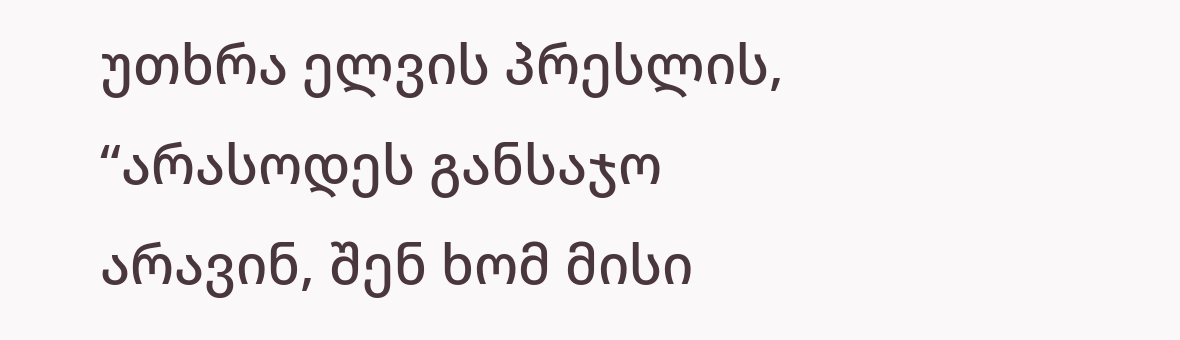უთხრა ელვის პრესლის, “არასოდეს განსაჯო არავინ, შენ ხომ მისი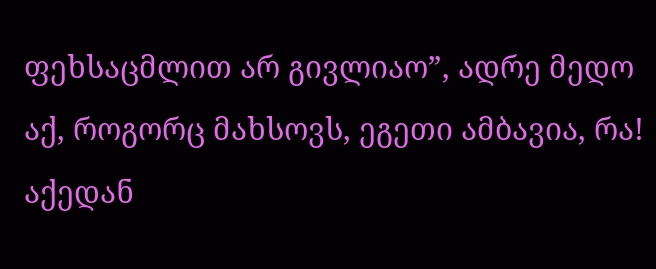ფეხსაცმლით არ გივლიაო”, ადრე მედო აქ, როგორც მახსოვს, ეგეთი ამბავია, რა! აქედან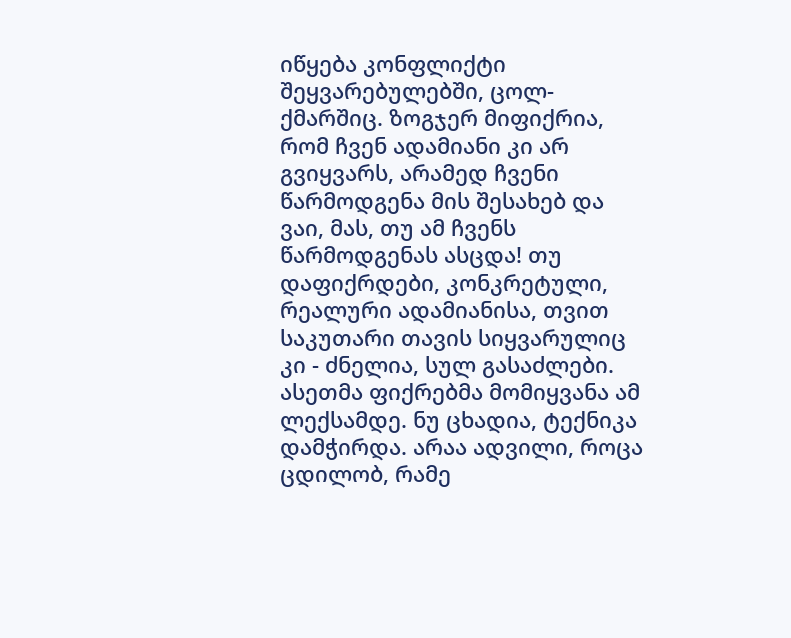იწყება კონფლიქტი შეყვარებულებში, ცოლ- ქმარშიც. ზოგჯერ მიფიქრია, რომ ჩვენ ადამიანი კი არ გვიყვარს, არამედ ჩვენი წარმოდგენა მის შესახებ და ვაი, მას, თუ ამ ჩვენს წარმოდგენას ასცდა! თუ დაფიქრდები, კონკრეტული, რეალური ადამიანისა, თვით საკუთარი თავის სიყვარულიც კი - ძნელია, სულ გასაძლები. ასეთმა ფიქრებმა მომიყვანა ამ ლექსამდე. ნუ ცხადია, ტექნიკა დამჭირდა. არაა ადვილი, როცა ცდილობ, რამე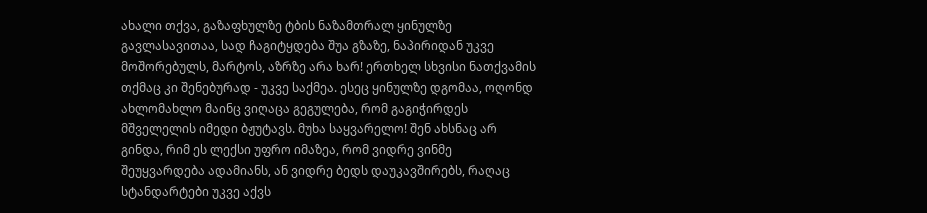ახალი თქვა, გაზაფხულზე ტბის ნაზამთრალ ყინულზე გავლასავითაა, სად ჩაგიტყდება შუა გზაზე, ნაპირიდან უკვე მოშორებულს, მარტოს, აზრზე არა ხარ! ერთხელ სხვისი ნათქვამის თქმაც კი შენებურად - უკვე საქმეა. ესეც ყინულზე დგომაა, ოღონდ ახლომახლო მაინც ვიღაცა გეგულება, რომ გაგიჭირდეს მშველელის იმედი ბჟუტავს. მუხა საყვარელო! შენ ახსნაც არ გინდა, რიმ ეს ლექსი უფრო იმაზეა, რომ ვიდრე ვინმე შეუყვარდება ადამიანს, ან ვიდრე ბედს დაუკავშირებს, რაღაც სტანდარტები უკვე აქვს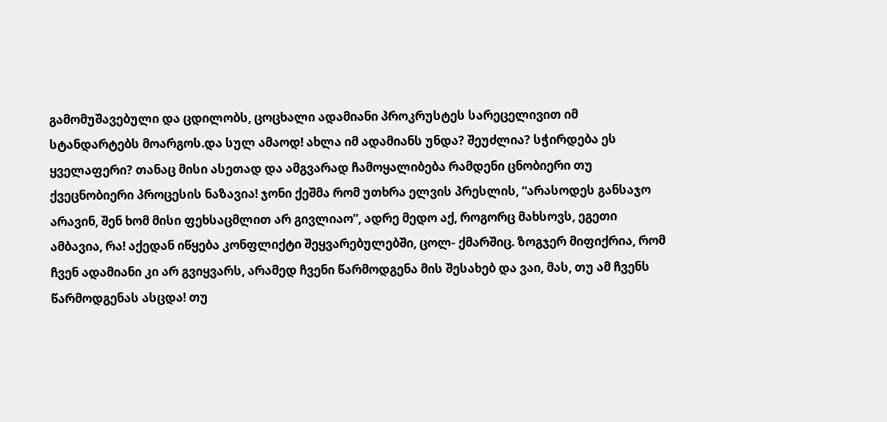გამომუშავებული და ცდილობს, ცოცხალი ადამიანი პროკრუსტეს სარეცელივით იმ სტანდარტებს მოარგოს.და სულ ამაოდ! ახლა იმ ადამიანს უნდა? შეუძლია? სჭირდება ეს ყველაფერი? თანაც მისი ასეთად და ამგვარად ჩამოყალიბება რამდენი ცნობიერი თუ ქვეცნობიერი პროცესის ნაზავია! ჯონი ქეშმა რომ უთხრა ელვის პრესლის, “არასოდეს განსაჯო არავინ, შენ ხომ მისი ფეხსაცმლით არ გივლიაო”, ადრე მედო აქ, როგორც მახსოვს, ეგეთი ამბავია, რა! აქედან იწყება კონფლიქტი შეყვარებულებში, ცოლ- ქმარშიც. ზოგჯერ მიფიქრია, რომ ჩვენ ადამიანი კი არ გვიყვარს, არამედ ჩვენი წარმოდგენა მის შესახებ და ვაი, მას, თუ ამ ჩვენს წარმოდგენას ასცდა! თუ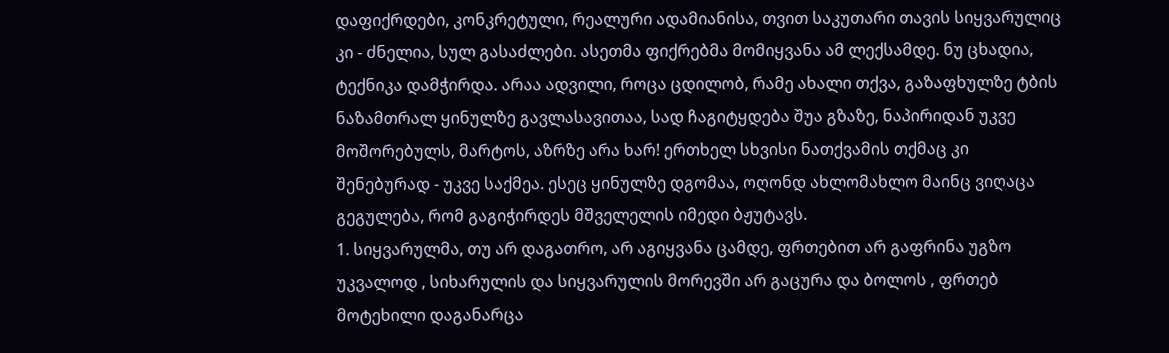დაფიქრდები, კონკრეტული, რეალური ადამიანისა, თვით საკუთარი თავის სიყვარულიც კი - ძნელია, სულ გასაძლები. ასეთმა ფიქრებმა მომიყვანა ამ ლექსამდე. ნუ ცხადია, ტექნიკა დამჭირდა. არაა ადვილი, როცა ცდილობ, რამე ახალი თქვა, გაზაფხულზე ტბის ნაზამთრალ ყინულზე გავლასავითაა, სად ჩაგიტყდება შუა გზაზე, ნაპირიდან უკვე მოშორებულს, მარტოს, აზრზე არა ხარ! ერთხელ სხვისი ნათქვამის თქმაც კი შენებურად - უკვე საქმეა. ესეც ყინულზე დგომაა, ოღონდ ახლომახლო მაინც ვიღაცა გეგულება, რომ გაგიჭირდეს მშველელის იმედი ბჟუტავს.
1. სიყვარულმა, თუ არ დაგათრო, არ აგიყვანა ცამდე, ფრთებით არ გაფრინა უგზო უკვალოდ , სიხარულის და სიყვარულის მორევში არ გაცურა და ბოლოს , ფრთებ მოტეხილი დაგანარცა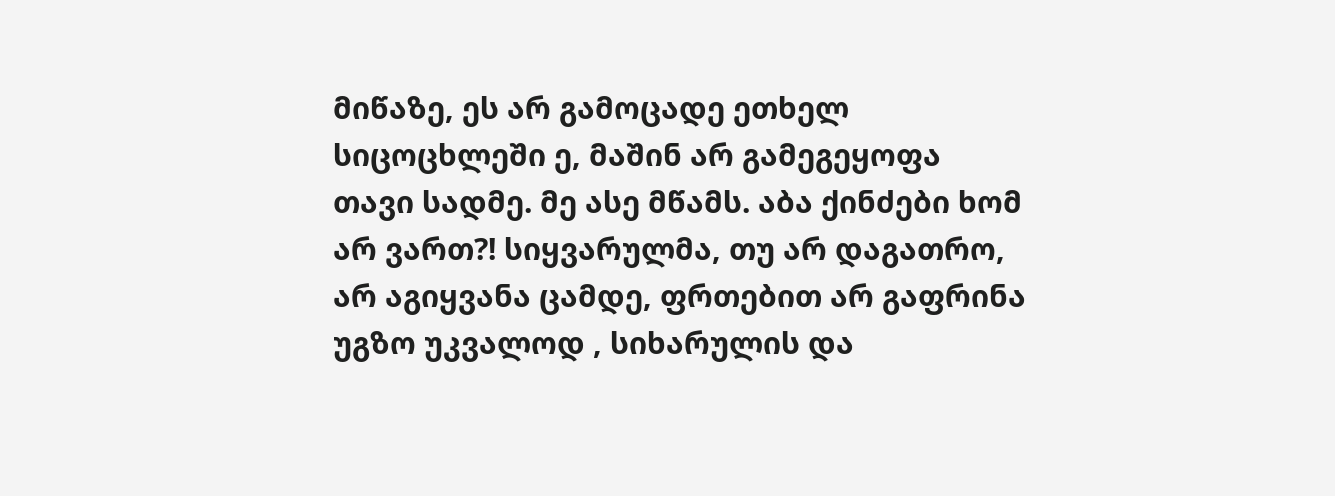მიწაზე, ეს არ გამოცადე ეთხელ სიცოცხლეში ე, მაშინ არ გამეგეყოფა თავი სადმე. მე ასე მწამს. აბა ქინძები ხომ არ ვართ?! სიყვარულმა, თუ არ დაგათრო, არ აგიყვანა ცამდე, ფრთებით არ გაფრინა უგზო უკვალოდ , სიხარულის და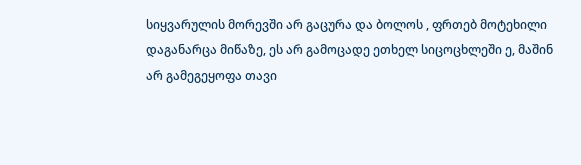სიყვარულის მორევში არ გაცურა და ბოლოს , ფრთებ მოტეხილი დაგანარცა მიწაზე, ეს არ გამოცადე ეთხელ სიცოცხლეში ე, მაშინ არ გამეგეყოფა თავი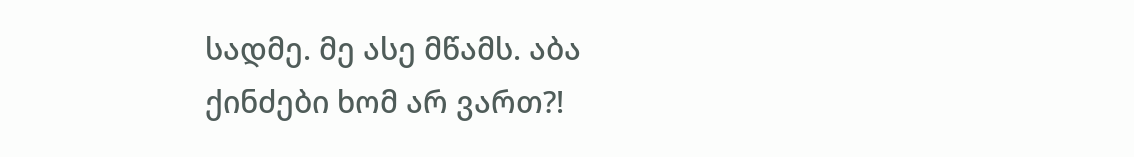სადმე. მე ასე მწამს. აბა ქინძები ხომ არ ვართ?!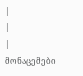|
|
| მონაცემები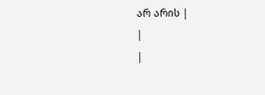არ არის |
|
|